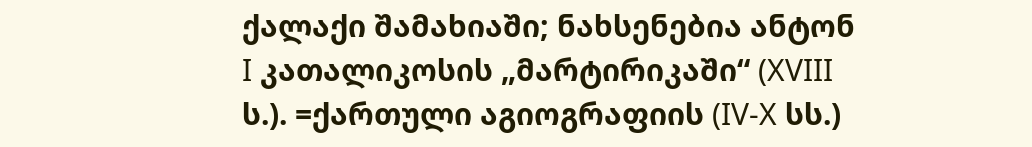ქალაქი შამახიაში; ნახსენებია ანტონ I კათალიკოსის „მარტირიკაში“ (XVIII ს.). =ქართული აგიოგრაფიის (IV-X სს.)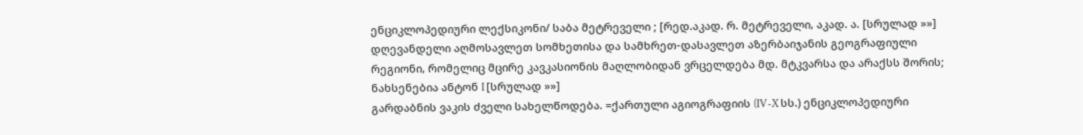ენციკლოპედიური ლექსიკონი/ საბა მეტრეველი ; [რედ.აკად. რ. მეტრეველი, აკად. ა. [სრულად »»]
დღევანდელი აღმოსავლეთ სომხეთისა და სამხრეთ-დასავლეთ აზერბაიჯანის გეოგრაფიული რეგიონი, რომელიც მცირე კავკასიონის მაღლობიდან ვრცელდება მდ. მტკვარსა და არაქსს შორის; ნახსენებია ანტონ I [სრულად »»]
გარდაბნის ვაკის ძველი სახელწოდება. =ქართული აგიოგრაფიის (IV-X სს.) ენციკლოპედიური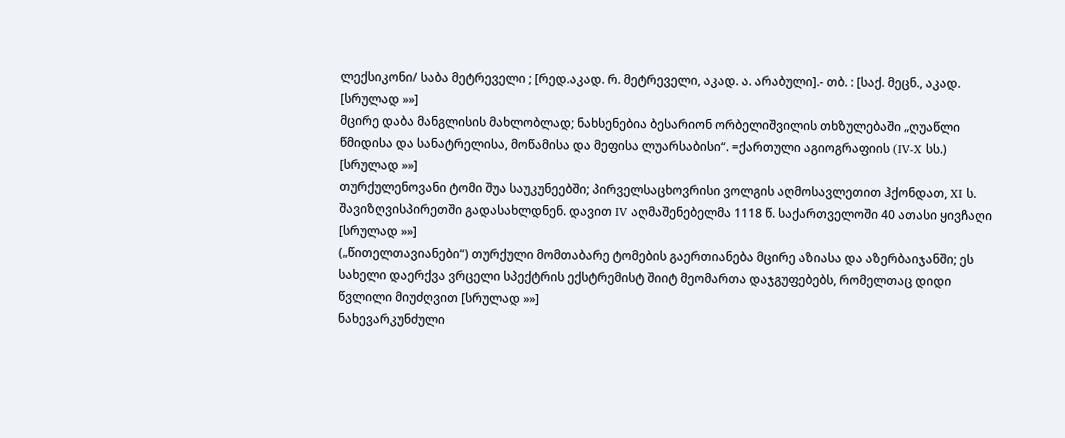ლექსიკონი/ საბა მეტრეველი ; [რედ.აკად. რ. მეტრეველი, აკად. ა. არაბული].- თბ. : [საქ. მეცნ., აკად. [სრულად »»]
მცირე დაბა მანგლისის მახლობლად; ნახსენებია ბესარიონ ორბელიშვილის თხზულებაში „ღუაწლი წმიდისა და სანატრელისა, მოწამისა და მეფისა ლუარსაბისი“. =ქართული აგიოგრაფიის (IV-X სს.) [სრულად »»]
თურქულენოვანი ტომი შუა საუკუნეებში; პირველსაცხოვრისი ვოლგის აღმოსავლეთით ჰქონდათ, XI ს. შავიზღვისპირეთში გადასახლდნენ. დავით IV აღმაშენებელმა 1118 წ. საქართველოში 40 ათასი ყივჩაღი [სრულად »»]
(„წითელთავიანები“) თურქული მომთაბარე ტომების გაერთიანება მცირე აზიასა და აზერბაიჯანში; ეს სახელი დაერქვა ვრცელი სპექტრის ექსტრემისტ შიიტ მეომართა დაჯგუფებებს, რომელთაც დიდი წვლილი მიუძღვით [სრულად »»]
ნახევარკუნძული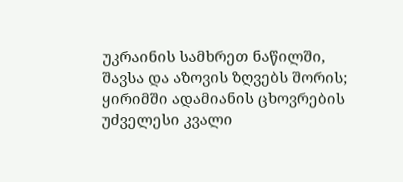უკრაინის სამხრეთ ნაწილში, შავსა და აზოვის ზღვებს შორის; ყირიმში ადამიანის ცხოვრების უძველესი კვალი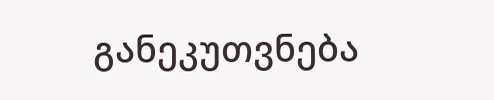განეკუთვნება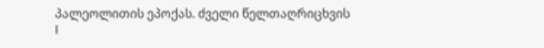პალეოლითის ეპოქას. ძველი წელთაღრიცხვის I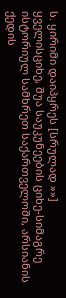ს. ყირიმი დაიპყრეს [სრულად »»]
ყველისციხე, შუა საუკუნეების ციხე-სიმაგრე ისტორიულ სამხრეთ საქართველოში, არსიანის ქედის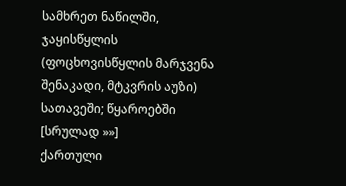სამხრეთ ნაწილში, ჯაყისწყლის (ფოცხოვისწყლის მარჯვენა შენაკადი, მტკვრის აუზი) სათავეში; წყაროებში [სრულად »»]
ქართული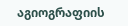აგიოგრაფიის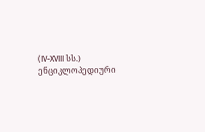(IV-XVIII სს.) ენციკლოპედიური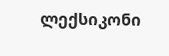ლექსიკონი